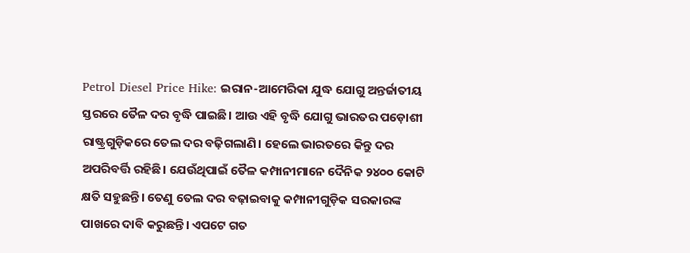Petrol Diesel Price Hike: ଇରାନ-ଆମେରିକା ଯୁଦ୍ଧ ଯୋଗୁ ଅନ୍ତର୍ଜାତୀୟ ସ୍ତରରେ ତୈଳ ଦର ବୃଦ୍ଧି ପାଇଛି। ଆଉ ଏହି ବୃଦ୍ଧି ଯୋଗୁ ଭାରତର ପଡ଼ୋଶୀ ରାଷ୍ଟ୍ରଗୁଡ଼ିକରେ ତେଲ ଦର ବଢ଼ିଗଲାଣି। ହେଲେ ଭାରତରେ କିନ୍ତୁ ଦର ଅପରିବର୍ତ୍ତି ରହିଛି। ଯେଉଁଥିପାଇଁ ତୈଳ କମ୍ପାନୀମାନେ ଦୈନିକ ୨୪୦୦ କୋଟି କ୍ଷତି ସହୁଛନ୍ତି। ତେଣୁ ତେଲ ଦର ବଢ଼ାଇବାକୁ କମ୍ପାନୀଗୁଡ଼ିକ ସରକାରଙ୍କ ପାଖରେ ଦାବି କରୁଛନ୍ତି। ଏପଟେ ଗତ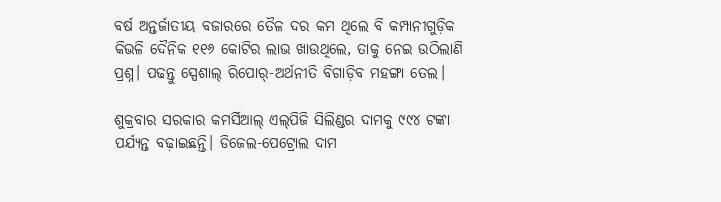ବର୍ଷ ଅନ୍ତର୍ଜାତୀୟ ବଜାରରେ ତୈଳ ଦର କମ ଥିଲେ ବି କମ୍ପାନୀଗୁଡ଼ିକ କିଭଳି ଦୈନିକ ୧୧୬ କୋଟିର ଲାଭ ଖାଉଥିଲେ, ତାକୁ ନେଇ ଉଠିଲାଣି ପ୍ରଶ୍ନ। ପଢନ୍ତୁ ସ୍ପେଶାଲ୍ ରିପୋର୍-ଅର୍ଥନୀତି ବିଗାଡ଼ିବ ମହଙ୍ଗା ତେଲ।

ଶୁକ୍ରବାର ସରକାର କମର୍ସିଆଲ୍ ଏଲ୍‌ପିଜି ସିଲିଣ୍ଡର ଦାମକୁ ୯୯୪ ଟଙ୍କା ପର୍ଯ୍ୟନ୍ତ ବଢ଼ାଇଛନ୍ତି। ଡିଜେଲ-ପେଟ୍ରୋଲ ଦାମ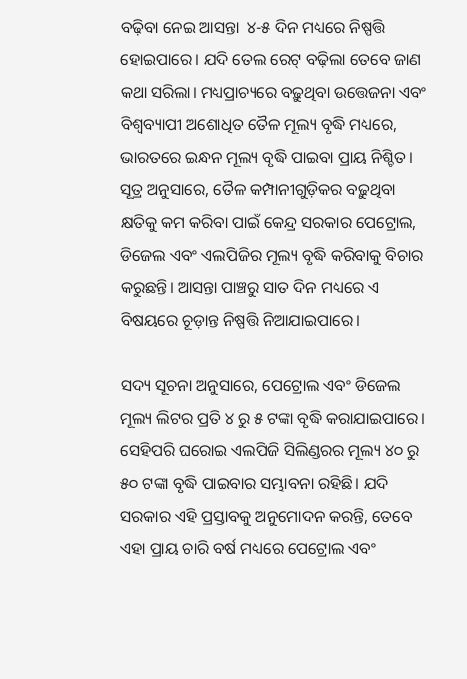ବଢ଼ିବା ନେଇ ଆସନ୍ତା  ୪-୫ ଦିନ ମଧ୍ୟରେ ନିଷ୍ପତ୍ତି ହୋଇପାରେ। ଯଦି ତେଲ ରେଟ୍ ବଢ଼ିଲା ତେବେ ଜାଣ କଥା ସରିଲା। ମଧ୍ୟପ୍ରାଚ୍ୟରେ ବଢ଼ୁଥିବା ଉତ୍ତେଜନା ଏବଂ ବିଶ୍ୱବ୍ୟାପୀ ଅଶୋଧିତ ତୈଳ ମୂଲ୍ୟ ବୃଦ୍ଧି ମଧ୍ୟରେ, ଭାରତରେ ଇନ୍ଧନ ମୂଲ୍ୟ ବୃଦ୍ଧି ପାଇବା ପ୍ରାୟ ନିଶ୍ଚିତ। ସୂତ୍ର ଅନୁସାରେ, ତୈଳ କମ୍ପାନୀଗୁଡ଼ିକର ବଢ଼ୁଥିବା କ୍ଷତିକୁ କମ କରିବା ପାଇଁ କେନ୍ଦ୍ର ସରକାର ପେଟ୍ରୋଲ, ଡିଜେଲ ଏବଂ ଏଲପିଜିର ମୂଲ୍ୟ ବୃଦ୍ଧି କରିବାକୁ ବିଚାର କରୁଛନ୍ତି। ଆସନ୍ତା ପାଞ୍ଚରୁ ସାତ ଦିନ ମଧ୍ୟରେ ଏ ବିଷୟରେ ଚୂଡ଼ାନ୍ତ ନିଷ୍ପତ୍ତି ନିଆଯାଇପାରେ।

ସଦ୍ୟ ସୂଚନା ଅନୁସାରେ, ପେଟ୍ରୋଲ ଏବଂ ଡିଜେଲ ମୂଲ୍ୟ ଲିଟର ପ୍ରତି ୪ ରୁ ୫ ଟଙ୍କା ବୃଦ୍ଧି କରାଯାଇପାରେ। ସେହିପରି ଘରୋଇ ଏଲପିଜି ସିଲିଣ୍ଡରର ମୂଲ୍ୟ ୪୦ ରୁ ୫୦ ଟଙ୍କା ବୃଦ୍ଧି ପାଇବାର ସମ୍ଭାବନା ରହିଛି। ଯଦି ସରକାର ଏହି ପ୍ରସ୍ତାବକୁ ଅନୁମୋଦନ କରନ୍ତି, ତେବେ ଏହା ପ୍ରାୟ ଚାରି ବର୍ଷ ମଧ୍ୟରେ ପେଟ୍ରୋଲ ଏବଂ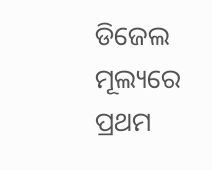ଡିଜେଲ ମୂଲ୍ୟରେ ପ୍ରଥମ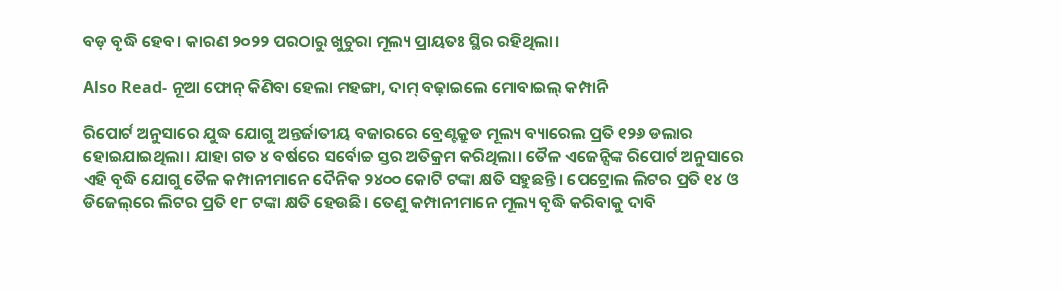ବଡ଼ ବୃଦ୍ଧି ହେବ। କାରଣ ୨୦୨୨ ପରଠାରୁ ଖୁଚୁରା ମୂଲ୍ୟ ପ୍ରାୟତଃ ସ୍ଥିର ରହିଥିଲା।

Also Read- ନୂଆ ଫୋନ୍ କିଣିବା ହେଲା ମହଙ୍ଗା, ଦାମ୍ ବଢ଼ାଇଲେ ମୋବାଇଲ୍ କମ୍ପାନି

ରିପୋର୍ଟ ଅନୁସାରେ ଯୁଦ୍ଧ ଯୋଗୁ ଅନ୍ତର୍ଜାତୀୟ ବଜାରରେ ବ୍ରେଣ୍ଟକ୍ରୁଡ ମୂଲ୍ୟ ବ୍ୟାରେଲ ପ୍ରତି ୧୨୬ ଡଲାର ହୋଇଯାଇଥିଲା। ଯାହା ଗତ ୪ ବର୍ଷରେ ସର୍ବୋଚ୍ଚ ସ୍ତର ଅତିକ୍ରମ କରିଥିଲା। ତୈଳ ଏଜେନ୍ସିଙ୍କ ରିପୋର୍ଟ ଅନୁସାରେ ଏହି ବୃଦ୍ଧି ଯୋଗୁ ତୈଳ କମ୍ପାନୀମାନେ ଦୈନିକ ୨୪୦୦ କୋଟି ଟଙ୍କା କ୍ଷତି ସହୁଛନ୍ତି। ପେଟ୍ରୋଲ ଲିଟର ପ୍ରତି ୧୪ ଓ ଡିଜେଲ୍‌ରେ ଲିଟର ପ୍ରତି ୧୮ ଟଙ୍କା କ୍ଷତି ହେଉଛି। ତେଣୁ କମ୍ପାନୀମାନେ ମୂଲ୍ୟ ବୃଦ୍ଧି କରିବାକୁ ଦାବି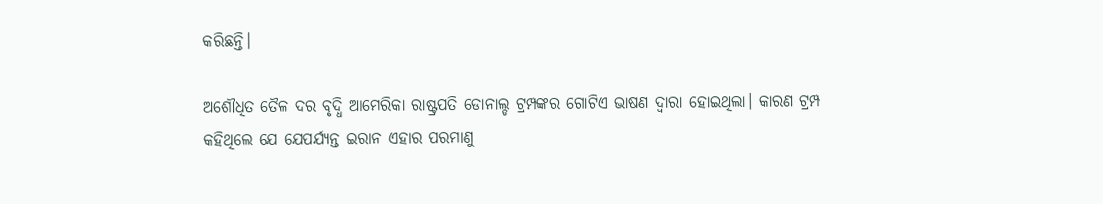କରିଛନ୍ତି।

ଅଶୌଧିତ ତୈଳ ଦର ବୃଦ୍ଧି ଆମେରିକା ରାଷ୍ଟ୍ରପତି ଡୋନାଲ୍ଡ ଟ୍ରମ୍ପଙ୍କର ଗୋଟିଏ ଭାଷଣ ଦ୍ୱାରା ହୋଇଥିଲା। କାରଣ ଟ୍ରମ୍ପ କହିଥିଲେ ଯେ ଯେପର୍ଯ୍ୟନ୍ତ ଇରାନ ଏହାର ପରମାଣୁ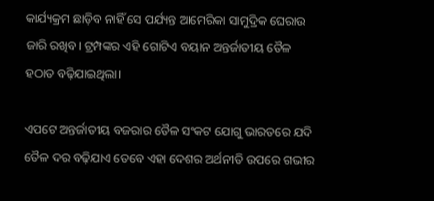କାର୍ଯ୍ୟକ୍ରମ ଛାଡ଼ିବ ନାହିଁ ସେ ପର୍ଯ୍ୟନ୍ତ ଆମେରିକା ସାମୁଦ୍ରିକ ଘେରାଉ ଜାରି ରଖିବ। ଟ୍ରମ୍ପଙ୍କର ଏହି ଗୋଟିଏ ବୟାନ ଅନ୍ତର୍ଜାତୀୟ ତୈଳ ହଠାତ ବଢ଼ିଯାଇଥିଲା।

ଏପଟେ ଅନ୍ତର୍ଜାତୀୟ ବଜରାର ତୈଳ ସଂକଟ ଯୋଗୁ ଭାରତରେ ଯଦି ତୈଳ ଦର ବଢ଼ିଯାଏ ତେବେ ଏହା ଦେଶର ଅର୍ଥନୀତି ଉପରେ ଗଭୀର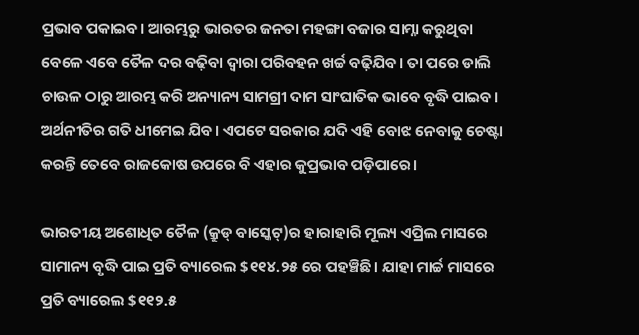ପ୍ରଭାବ ପକାଇବ। ଆରମ୍ଭରୁ ଭାରତର ଜନତା ମହଙ୍ଗା ବଜାର ସାମ୍ନା କରୁଥିବା ବେଳେ ଏବେ ତୈଳ ଦର ବଢ଼ିବା ଦ୍ୱାରା ପରିବହନ ଖର୍ଚ୍ଚ ବଢ଼ିଯିବ। ତା ପରେ ଡାଲି ଚାଉଳ ଠାରୁ ଆରମ୍ଭ କରି ଅନ୍ୟାନ୍ୟ ସାମଗ୍ରୀ ଦାମ ସାଂଘାତିକ ଭାବେ ବୃଦ୍ଧି ପାଇବ। ଅର୍ଥନୀତିର ଗତି ଧୀମେଇ ଯିବ। ଏପଟେ ସରକାର ଯଦି ଏହି ବୋଝ ନେବାକୁ ଚେଷ୍ଟା କରନ୍ତି ତେବେ ରାଜକୋଷ ଉପରେ ବି ଏହାର କୁପ୍ରଭାବ ପଡ଼ିପାରେ।

ଭାରତୀୟ ଅଶୋଧିତ ତୈଳ (କ୍ରୁଡ୍ ବାସ୍କେଟ୍)ର ହାରାହାରି ମୂଲ୍ୟ ଏପ୍ରିଲ ମାସରେ ସାମାନ୍ୟ ବୃଦ୍ଧି ପାଇ ପ୍ରତି ବ୍ୟାରେଲ $୧୧୪.୨୫ ରେ ପହଞ୍ଚିଛି। ଯାହା ମାର୍ଚ୍ଚ ମାସରେ ପ୍ରତି ବ୍ୟାରେଲ $୧୧୨.୫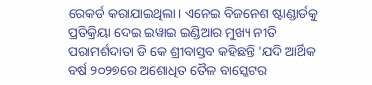ରେକର୍ଡ କରାଯାଇଥିଲା। ଏନେଇ ବିଜନେଶ ଷ୍ଟାଣ୍ଡାର୍ଡକୁ ପ୍ରତିକ୍ରିୟା ଦେଇ ଇୱାଇ ଇଣ୍ଡିଆର ମୁଖ୍ୟ ନୀତି ପରାମର୍ଶଦାତା ଡି କେ ଶ୍ରୀବାସ୍ତବ କହିଛନ୍ତି 'ଯଦି ଆର୍ଥିକ ବର୍ଷ ୨୦୨୭ରେ ଅଶୋଧିତ ତୈଳ ବାସ୍କେଟର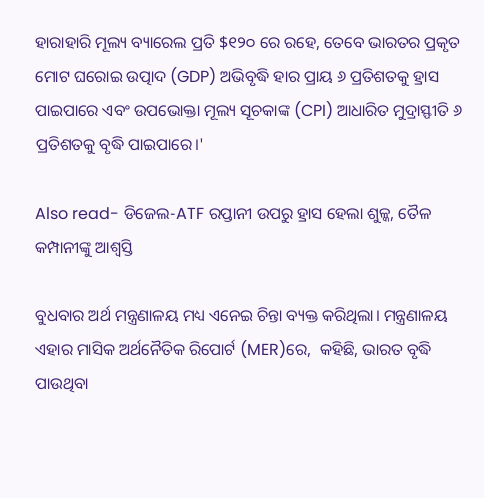ହାରାହାରି ମୂଲ୍ୟ ବ୍ୟାରେଲ ପ୍ରତି $୧୨୦ ରେ ରହେ, ତେବେ ଭାରତର ପ୍ରକୃତ ମୋଟ ଘରୋଇ ଉତ୍ପାଦ (GDP) ଅଭିବୃଦ୍ଧି ହାର ପ୍ରାୟ ୬ ପ୍ରତିଶତକୁ ହ୍ରାସ ପାଇପାରେ ଏବଂ ଉପଭୋକ୍ତା ମୂଲ୍ୟ ସୂଚକାଙ୍କ (CPI) ଆଧାରିତ ମୁଦ୍ରାସ୍ଫୀତି ୬ ପ୍ରତିଶତକୁ ବୃଦ୍ଧି ପାଇପାରେ।'

Also read- ଡିଜେଲ-ATF ରପ୍ତାନୀ ଉପରୁ ହ୍ରାସ ହେଲା ଶୁଳ୍କ, ତୈଳ କମ୍ପାନୀଙ୍କୁ ଆଶ୍ୱସ୍ତି

ବୁଧବାର ଅର୍ଥ ମନ୍ତ୍ରଣାଳୟ ମଧ୍ୟ ଏନେଇ ଚିନ୍ତା ବ୍ୟକ୍ତ କରିଥିଲା। ମନ୍ତ୍ରଣାଳୟ ଏହାର ମାସିକ ଅର୍ଥନୈତିକ ରିପୋର୍ଟ (MER)ରେ,  କହିଛି, ଭାରତ ବୃଦ୍ଧି ପାଉଥିବା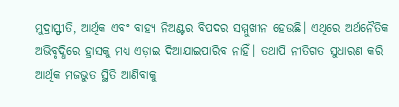ମୁଦ୍ରାସ୍ଫୀତି, ଆର୍ଥିକ ଏବଂ ବାହ୍ୟ ନିଅଣ୍ଟର ବିପଦର ସମ୍ମୁଖୀନ ହେଉଛି। ଏଥିରେ ଅର୍ଥନୈତିକ ଅଭିବୃଦ୍ଧିରେ ହ୍ରାସକୁ ମଧ୍ୟ ଏଡ଼ାଇ ଦିଆଯାଇପାରିବ ନାହିଁ। ତଥାପି ନୀତିଗତ ସୁଧାରଣ କରି ଆର୍ଥିକ ମଜଭୁତ ସ୍ଥିତି ଆଣିବାକୁ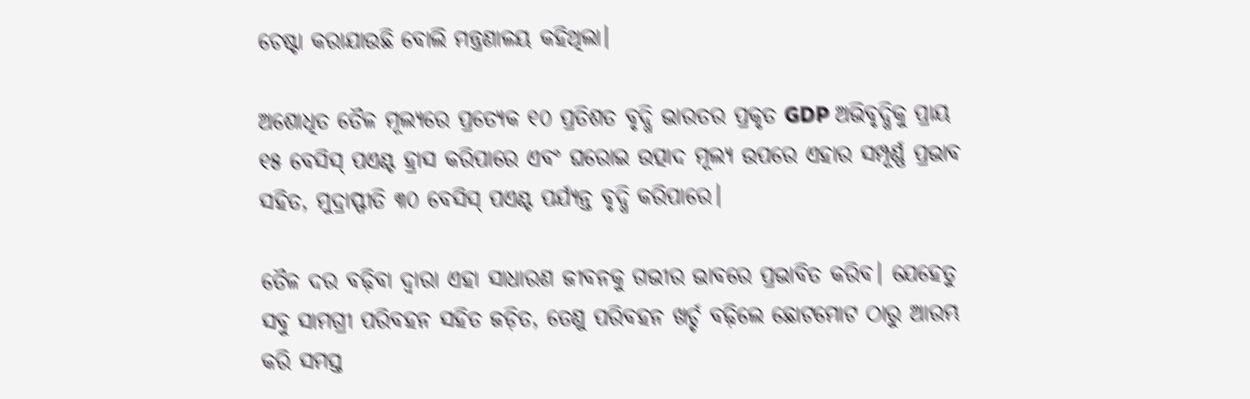ଚେଷ୍ଟା କରାଯାଉଛି ବୋଲି ମନ୍ତ୍ରଣାଳୟ କହିଥିଲା।

ଅଶୋଧିତ ତୈଳ ମୂଲ୍ୟରେ ପ୍ରତ୍ୟେକ ୧୦ ପ୍ରତିଶତ ବୃଦ୍ଧି ଭାରତର ପ୍ରକୃତ GDP ଅଭିବୃଦ୍ଧିକୁ ପ୍ରାୟ ୧୫ ବେସିସ୍ ପଏଣ୍ଟ ହ୍ରାସ କରିପାରେ ଏବଂ ଘରୋଇ ଉତ୍ପାଦ ମୂଲ୍ୟ ଉପରେ ଏହାର ସମ୍ପୂର୍ଣ୍ଣ ପ୍ରଭାବ ସହିତ, ମୁଦ୍ରାସ୍ଫୀତି ୩୦ ବେସିସ୍ ପଏଣ୍ଟ ପର୍ଯ୍ୟନ୍ତ ବୃଦ୍ଧି କରିପାରେ।

ତୈଳ ଦର ବଢ଼ିବା ଦ୍ୱାରା ଏହା ସାଧାରଣ ଜୀବନକୁ ଗଭୀର ଭାବରେ ପ୍ରଭାବିତ କରିବ। ଯେହେତୁ ସବୁ ସାମଗ୍ରୀ ପରିବହନ ସହିତ ଜଡ଼ିତ, ତେଣୁ ପରିବହନ ଖର୍ଚ୍ଚ ବଢ଼ିଲେ ଛୋଟମୋଟ ଠାରୁ ଆରମ୍ଭ କରି ସମସ୍ତ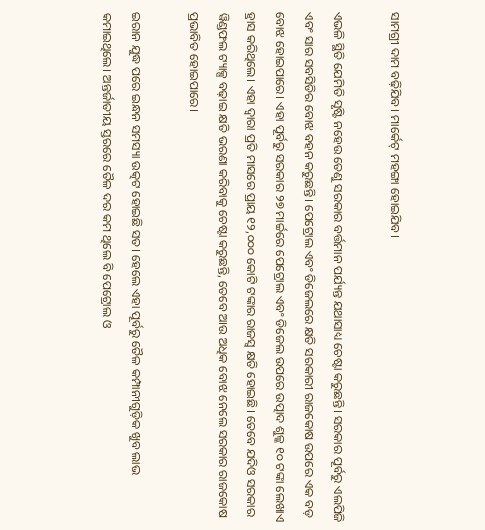ସାମଗ୍ରୀ ଦାମ ବଢ଼ିଯିବ। ମାର୍କେଟ୍ ମହଙ୍ଗା ହୋଇଯିବ।

ଏଭଳି ସ୍ଥିତି ଯେମିତି ସୃଷ୍ଟି ନହେଉ ତେଣୁ ସରକାର ବର୍ତ୍ତମାନ ପର୍ଯ୍ୟନ୍ତ ଯଥାସାଧ୍ୟ ଚେଷ୍ଟା କରୁଛନ୍ତି। ସରକାର ପୂର୍ବରୁ ଏଲପିଜି ଏବଂ ସାର ସବସିଡିର ବୋଝ ବହନ କରୁଛନ୍ତି। ପେଟ୍ରୋଲ ଏବଂ ଡିଜେଲରେ କ୍ଷତି ସରକାରୀ ରାଜକୋଷ ଉପରେ ଏକ ବଡ଼ ବୋଝ ହୋଇପାରେ। ଏହା ପୂର୍ବରୁ ସରକାର ୨୭ ମାର୍ଚ୍ଚରେ ପେଟ୍ରୋଲ ଏବଂ ଡିଜେଲ ଉପରେ ଉତ୍ପାଦ ଶୁଳ୍କ ୧୦ ଟଙ୍କା ଲେଖାଏ ହ୍ରାସ କରିଥିଲେ। ଏହା ଦ୍ୱାରା ପ୍ରତି ମାସରେ ପ୍ରାୟ ୧୨,୦୦୦ କୋଟି ଟଙ୍କାର ରାଜସ୍ୱ କ୍ଷତି ହୋଇଛି। ତେବେ ଯଦିଓ ସରକାର ୱିଣ୍ଡଫଲ ଟ୍ୟାକ୍ସ ବଢ଼ାଇ କ୍ଷତି ଭରଣା କରିବାକୁ ଚେଷ୍ଟା କରୁଛନ୍ତି, ତେବେ ଆଉ ଅଧିକ ବୋଝ ନେଲେ ସରକାର ରାଜକୋଷ ପ୍ରଭାବିତ ହୋଇପାରେ।

ଇରାନ ଯୁଦ୍ଧ ପରେ ଇନ୍ଧନ ସମସ୍ୟା ଉତ୍କଟ ହୋଇଛି ସତ। ହେଲେ ଏହା ପୂର୍ବରୁ ତୈଳ କମ୍ପାନୀଗୁଡ଼ିକ ଖୁବ ଲାଭ କମାଇଥିଲେ। ଅନ୍ତର୍ଜାତୀୟ ସ୍ତରରେ ତୈଳ ଦର କମ ଥିଲେ ବି ପେଟ୍ରୋଲ ଓ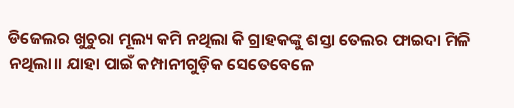ଡିଜେଲର ଖୁଚୁରା ମୂଲ୍ୟ କମି ନଥିଲା କି ଗ୍ରାହକଙ୍କୁ ଶସ୍ତା ତେଲର ଫାଇଦା ମିଳି ନଥିଲା।। ଯାହା ପାଇଁ କମ୍ପାନୀଗୁଡ଼ିକ ସେତେବେଳେ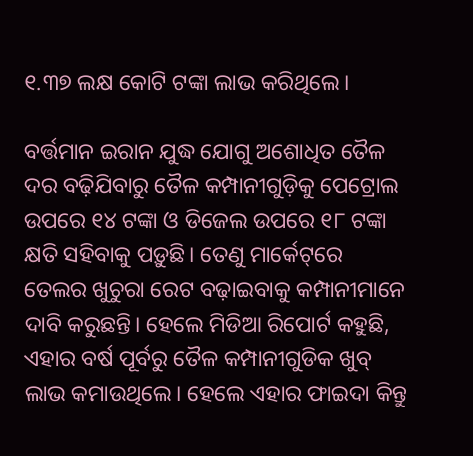୧.୩୭ ଲକ୍ଷ କୋଟି ଟଙ୍କା ଲାଭ କରିଥିଲେ।

ବର୍ତ୍ତମାନ ଇରାନ ଯୁଦ୍ଧ ଯୋଗୁ ଅଶୋଧିତ ତୈଳ ଦର ବଢ଼ିଯିବାରୁ ତୈଳ କମ୍ପାନୀଗୁଡ଼ିକୁ ପେଟ୍ରୋଲ ଉପରେ ୧୪ ଟଙ୍କା ଓ ଡିଜେଲ ଉପରେ ୧୮ ଟଙ୍କା କ୍ଷତି ସହିବାକୁ ପଡ଼ୁଛି। ତେଣୁ ମାର୍କେଟ୍‌ରେ ତେଲର ଖୁଚୁରା ରେଟ ବଢ଼ାଇବାକୁ କମ୍ପାନୀମାନେ ଦାବି କରୁଛନ୍ତି। ହେଲେ ମିଡିଆ ରିପୋର୍ଟ କହୁଛି, ଏହାର ବର୍ଷ ପୂର୍ବରୁ ତୈଳ କମ୍ପାନୀଗୁଡିକ ଖୁବ୍ ଲାଭ କମାଉଥିଲେ। ହେଲେ ଏହାର ଫାଇଦା କିନ୍ତୁ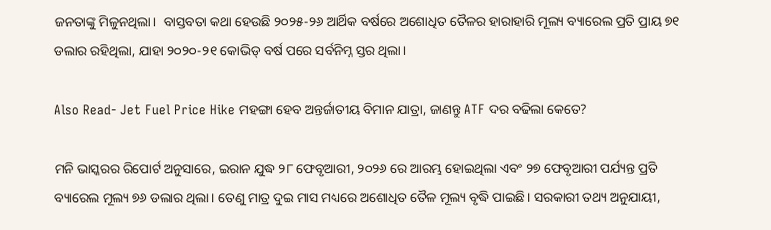ଜନତାଙ୍କୁ ମିଳୁନଥିଲା।  ବାସ୍ତବତା କଥା ହେଉଛି ୨୦୨୫-୨୬ ଆର୍ଥିକ ବର୍ଷରେ ଅଶୋଧିତ ତୈଳର ହାରାହାରି ମୂଲ୍ୟ ବ୍ୟାରେଲ ପ୍ରତି ପ୍ରାୟ ୭୧ ଡଲାର ରହିଥିଲା, ଯାହା ୨୦୨୦-୨୧ କୋଭିଡ୍ ବର୍ଷ ପରେ ସର୍ବନିମ୍ନ ସ୍ତର ଥିଲା।

Also Read- Jet Fuel Price Hike ମହଙ୍ଗା ହେବ ଅନ୍ତର୍ଜାତୀୟ ବିମାନ ଯାତ୍ରା, ଜାଣନ୍ତୁ ATF ଦର ବଢିଲା କେତେ?

ମନି ଭାସ୍କରର ରିପୋର୍ଟ ଅନୁସାରେ, ଇରାନ ଯୁଦ୍ଧ ୨୮ ଫେବୃଆରୀ, ୨୦୨୬ ରେ ଆରମ୍ଭ ହୋଇଥିଲା ଏବଂ ୨୭ ଫେବୃଆରୀ ପର୍ଯ୍ୟନ୍ତ ପ୍ରତି ବ୍ୟାରେଲ ମୂଲ୍ୟ ୭୬ ଡଲାର ଥିଲା। ତେଣୁ ମାତ୍ର ଦୁଇ ମାସ ମଧ୍ୟରେ ଅଶୋଧିତ ତୈଳ ମୂଲ୍ୟ ବୃଦ୍ଧି ପାଇଛି। ସରକାରୀ ତଥ୍ୟ ଅନୁଯାୟୀ,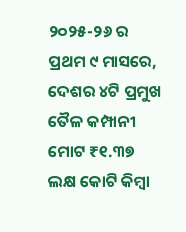୨୦୨୫-୨୬ ର ପ୍ରଥମ ୯ ମାସରେ, ଦେଶର ୪ଟି ପ୍ରମୁଖ ତୈଳ କମ୍ପାନୀ ମୋଟ ₹୧.୩୭ ଲକ୍ଷ କୋଟି କିମ୍ବା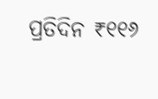ପ୍ରତିଦିନ ₹୧୧୬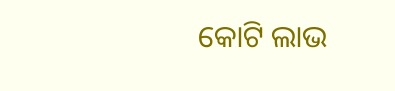କୋଟି ଲାଭ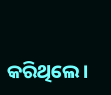କରିଥିଲେ।